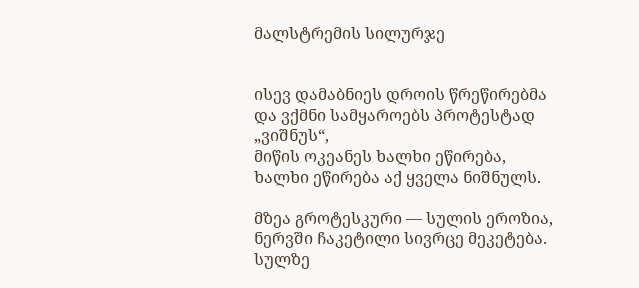მალსტრემის სილურჯე


ისევ დამაბნიეს დროის წრეწირებმა
და ვქმნი სამყაროებს პროტესტად „ვიშნუს“,
მიწის ოკეანეს ხალხი ეწირება,
ხალხი ეწირება აქ ყველა ნიშნულს.

მზეა გროტესკური — სულის ეროზია,
ნერვში ჩაკეტილი სივრცე მეკეტება.
სულზე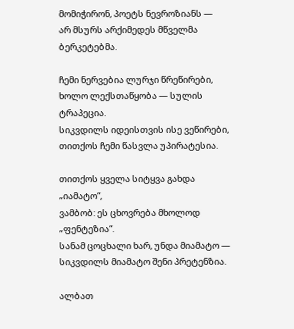მომიჭირონ, პოეტს ნევროზიანს —
არ მსურს არქიმედეს მწველმა ბერკეტებმა.

ჩემი ნერვებია ლურჯი წრეწირები,
ხოლო ლექსთაწყობა — სულის ტრაპეცია.
სიკვდილს იდეისთვის ისე ვეწირები,
თითქოს ჩემი წასვლა უპირატესია.

თითქოს ყველა სიტყვა გახდა „იამატო“,
ვამბობ: ეს ცხოვრება მხოლოდ „ფენტეზია“.
სანამ ცოცხალი ხარ, უნდა მიამატო —
სიკვდილს მიამატო შენი პრეტენზია.

ალბათ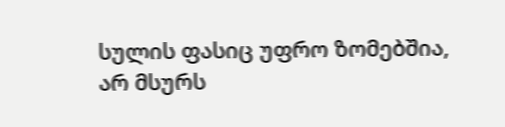სულის ფასიც უფრო ზომებშია,
არ მსურს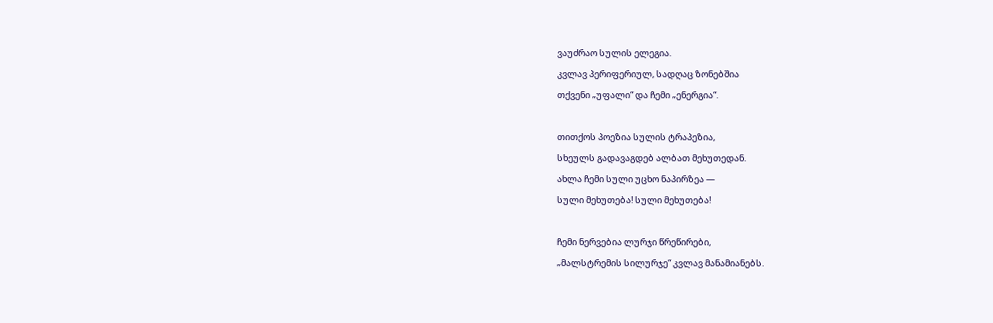ვაუძრაო სულის ელეგია.
კვლავ პერიფერიულ, სადღაც ზონებშია
თქვენი „უფალი“ და ჩემი „ენერგია“.

თითქოს პოეზია სულის ტრაპეზია,
სხეულს გადავაგდებ ალბათ მეხუთედან.
ახლა ჩემი სული უცხო ნაპირზეა —
სული მეხუთება! სული მეხუთება!

ჩემი ნერვებია ლურჯი წრეწირები,
„მალსტრემის სილურჯე“ კვლავ მანამიანებს.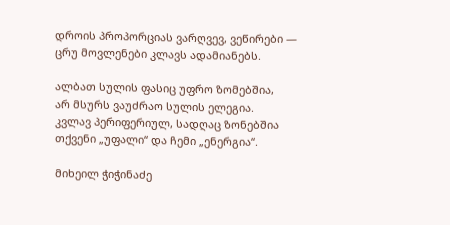დროის პროპორციას ვარღვევ, ვეწირები —
ცრუ მოვლენები კლავს ადამიანებს.

ალბათ სულის ფასიც უფრო ზომებშია,
არ მსურს ვაუძრაო სულის ელეგია.
კვლავ პერიფერიულ, სადღაც ზონებშია
თქვენი „უფალი“ და ჩემი „ენერგია“.

მიხეილ ჭიჭინაძე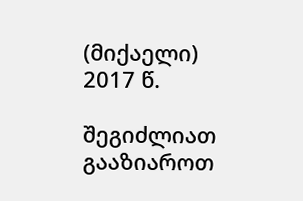(მიქაელი)
2017 წ.

შეგიძლიათ გააზიაროთ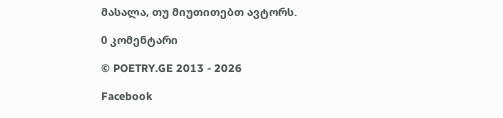მასალა, თუ მიუთითებთ ავტორს.

0 კომენტარი

© POETRY.GE 2013 - 2026

Facebook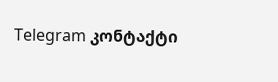Telegram კონტაქტი